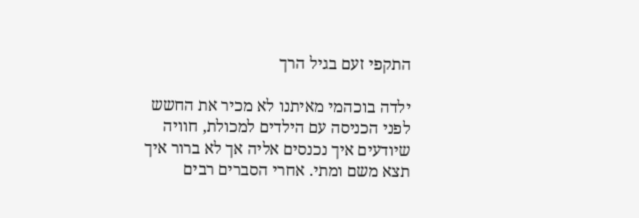התקפי זעם בגיל הרך

ילדה בוכהמי מאיתנו לא מכיר את החשש לפני הכניסה עם הילדים למכולת, חוויה שיודעים איך נכנסים אליה אך לא ברור איך תצא משם ומתי. אחרי הסברים רבים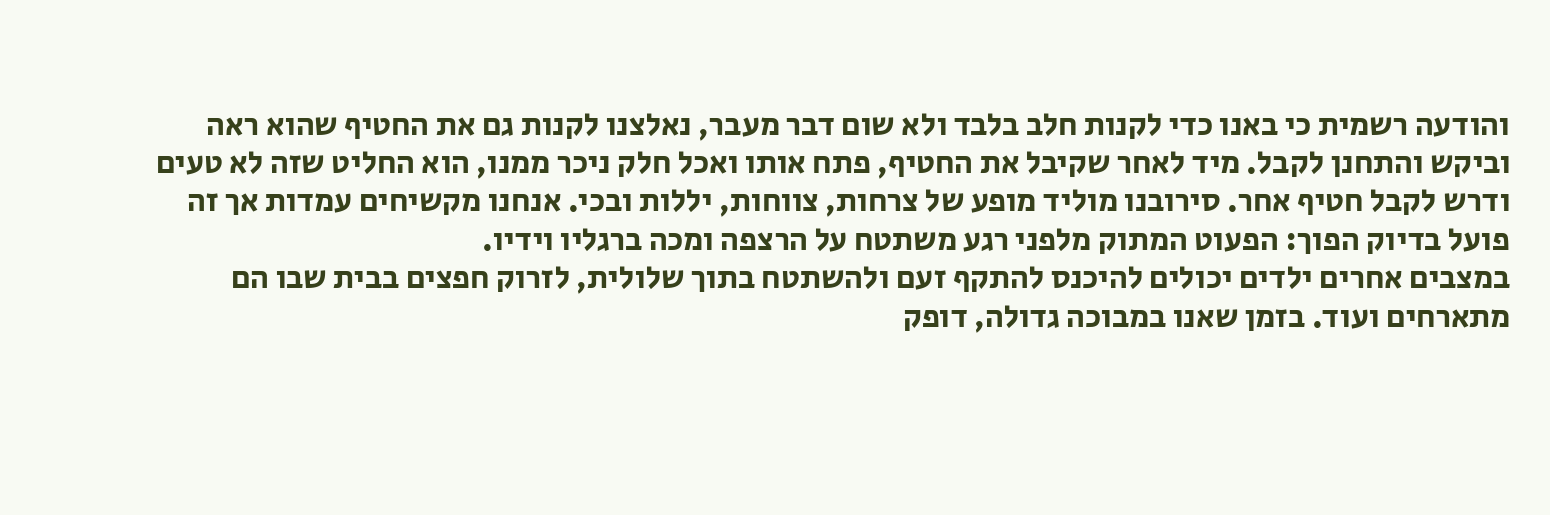והודעה רשמית כי באנו כדי לקנות חלב בלבד ולא שום דבר מעבר, נאלצנו לקנות גם את החטיף שהוא ראה וביקש והתחנן לקבל. מיד לאחר שקיבל את החטיף, פתח אותו ואכל חלק ניכר ממנו, הוא החליט שזה לא טעים ודרש לקבל חטיף אחר. סירובנו מוליד מופע של צרחות, צווחות, יללות ובכי. אנחנו מקשיחים עמדות אך זה פועל בדיוק הפוך: הפעוט המתוק מלפני רגע משתטח על הרצפה ומכה ברגליו וידיו.
במצבים אחרים ילדים יכולים להיכנס להתקף זעם ולהשתטח בתוך שלולית, לזרוק חפצים בבית שבו הם מתארחים ועוד. בזמן שאנו במבוכה גדולה, דופק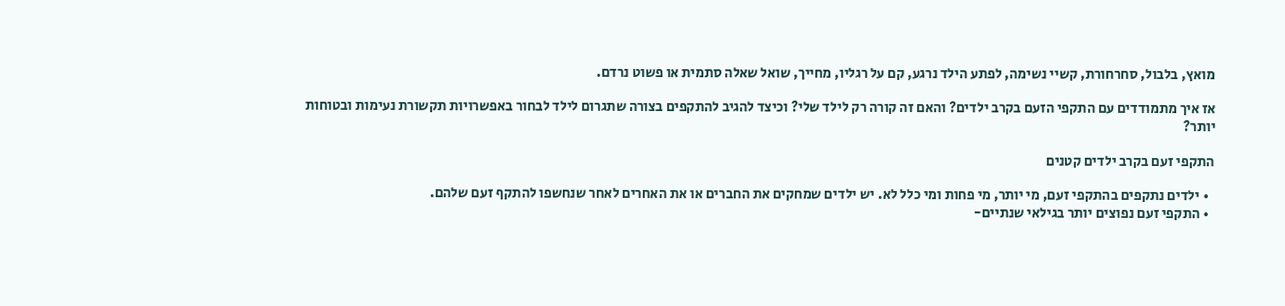מואץ, בלבול, סחרחורת, קשיי נשימה, לפתע הילד נרגע, קם על רגליו, מחייך, שואל שאלה סתמית או פשוט נרדם.

אז איך מתמודדים עם התקפי הזעם בקרב ילדים? והאם זה קורה רק לילד שלי? וכיצד להגיב להתקפים בצורה שתגרום לילד לבחור באפשרויות תקשורת נעימות ובטוחות יותר?

התקפי זעם בקרב ילדים קטנים

  • ילדים נתקפים בהתקפי זעם, מי יותר, מי פחות ומי כלל לא. יש ילדים שמחקים את החברים או את האחרים לאחר שנחשפו להתקף זעם שלהם.
  • התקפי זעם נפוצים יותר בגילאי שנתיים-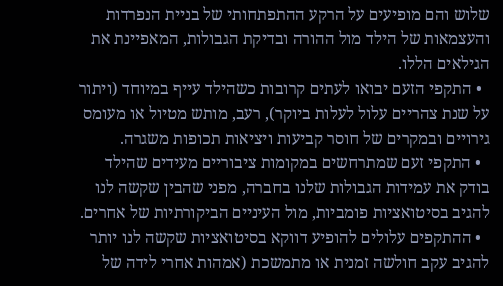שלוש והם מופיעים על הרקע ההתפתחותי של בניית הנפרדות והעצמאות של הילד מול ההורה ובדיקת הגבולות, המאפיינת את הגילאים הללו.
  • התקפי הזעם יבואו לעתים קרובות כשהילד עייף במיוחד (ויתור על שנת צהריים עלול לעלות ביוקר), רעב, מותש מטיול או מעומס גירויים ובמקרים של חוסר קביעות ויציאות תכופות משגרה.
  • התקפי זעם שמתרחשים במקומות ציבוריים מעידים שהילד בודק את עמידות הגבולות שלנו בחברה, מפני שהבין שקשה לנו להגיב בסיטואציות פומביות, מול העיניים הביקורתיות של אחרים.
  • ההתקפים עלולים להופיע דווקא בסיטואציות שקשה לנו יותר להגיב עקב חולשה זמנית או מתמשכת (אמהות אחרי לידה של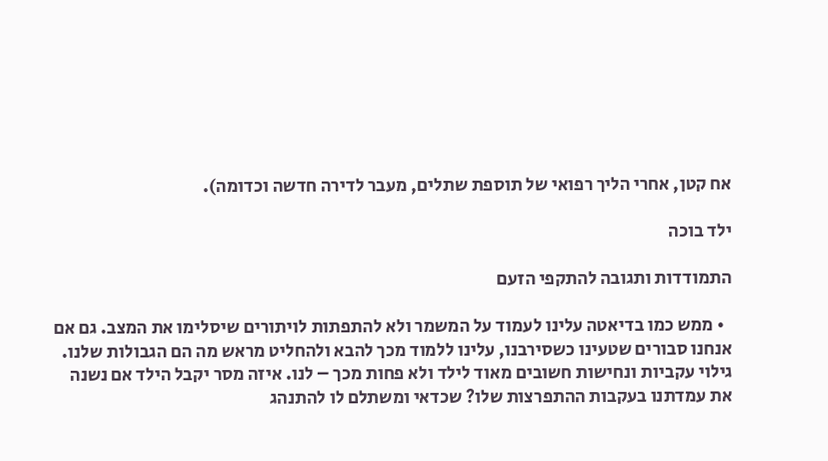אח קטן, אחרי הליך רפואי של תוספת שתלים, מעבר לדירה חדשה וכדומה).

ילד בוכה

התמודדות ותגובה להתקפי הזעם

  • ממש כמו בדיאטה עלינו לעמוד על המשמר ולא להתפתות לויתורים שיסלימו את המצב. גם אם אנחנו סבורים שטעינו כשסירבנו, עלינו ללמוד מכך להבא ולהחליט מראש מה הם הגבולות שלנו. גילוי עקביות ונחישות חשובים מאוד לילד ולא פחות מכך – לנו. איזה מסר יקבל הילד אם נשנה את עמדתנו בעקבות ההתפרצות שלו? שכדאי ומשתלם לו להתנהג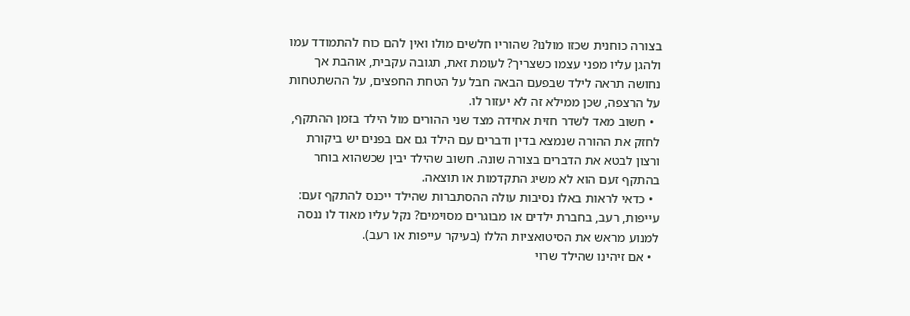בצורה כוחנית שכזו מולנו? שהוריו חלשים מולו ואין להם כוח להתמודד עמו ולהגן עליו מפני עצמו כשצריך? לעומת זאת, תגובה עקבית, אוהבת אך נחושה תראה לילד שבפעם הבאה חבל על הטחת החפצים, על ההשתטחות על הרצפה, שכן ממילא זה לא יעזור לו.
  • חשוב מאד לשדר חזית אחידה מצד שני ההורים מול הילד בזמן ההתקף, לחזק את ההורה שנמצא בדין ודברים עם הילד גם אם בפנים יש ביקורת ורצון לבטא את הדברים בצורה שונה. חשוב שהילד יבין שכשהוא בוחר בהתקף זעם הוא לא משיג התקדמות או תוצאה.
  • כדאי לראות באלו נסיבות עולה ההסתברות שהילד ייכנס להתקף זעם: עייפות, רעב, בחברת ילדים או מבוגרים מסוימים? נקל עליו מאוד לו ננסה למנוע מראש את הסיטואציות הללו (בעיקר עייפות או רעב).
  • אם זיהינו שהילד שרוי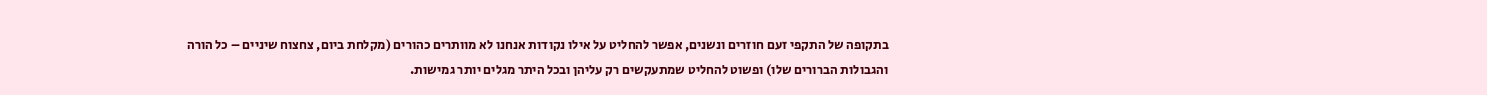בתקופה של התקפי זעם חוזרים ונשנים, אפשר להחליט על אילו נקודות אנחנו לא מוותרים כהורים (מקלחת ביום, צחצוח שיניים – כל הורה והגבולות הברורים שלו) ופשוט להחליט שמתעקשים רק עליהן ובכל היתר מגלים יותר גמישות.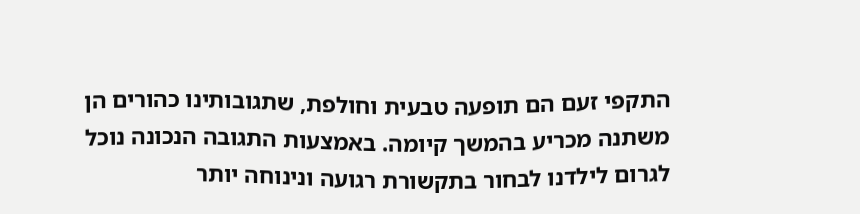התקפי זעם הם תופעה טבעית וחולפת, שתגובותינו כהורים הן משתנה מכריע בהמשך קיומה. באמצעות התגובה הנכונה נוכל לגרום לילדנו לבחור בתקשורת רגועה ונינוחה יותר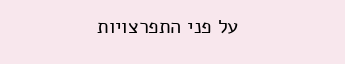על פני התפרצויות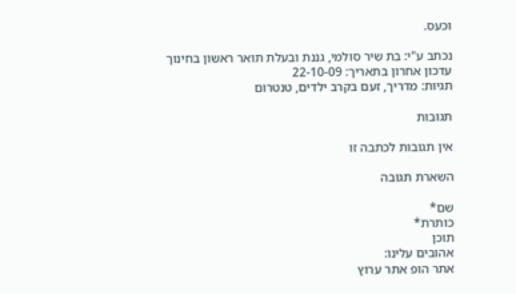וכעס.

נכתב ע"י: בת שיר סולמי, גננת ובעלת תואר ראשון בחינוך
עדכון אחרון בתאריך: 22-10-09
תגיות: מדריך, זעם בקרב ילדים, טנטרום

תגובות

אין תגובות לכתבה זו

השארת תגובה

שם*
כותרת*
תוכן
אהובים עלינו:
אתר הופ אתר ערוץ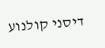דיסני קולנוע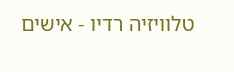טלוויזיה רדיו - אישים